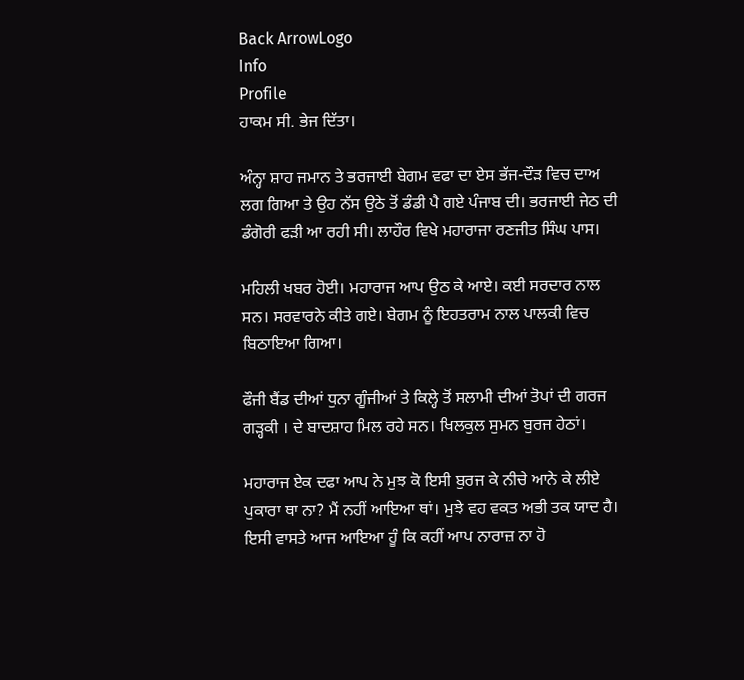Back ArrowLogo
Info
Profile
ਹਾਕਮ ਸੀ. ਭੇਜ ਦਿੱਤਾ।

ਅੰਨ੍ਹਾ ਸ਼ਾਹ ਜਮਾਨ ਤੇ ਭਰਜਾਈ ਬੇਗਮ ਵਫਾ ਦਾ ਏਸ ਭੱਜ-ਦੌੜ ਵਿਚ ਦਾਅ ਲਗ ਗਿਆ ਤੇ ਉਹ ਨੱਸ ਉਠੇ ਤੋਂ ਡੰਡੀ ਪੈ ਗਏ ਪੰਜਾਬ ਦੀ। ਭਰਜਾਈ ਜੇਠ ਦੀ ਡੰਗੋਰੀ ਫੜੀ ਆ ਰਹੀ ਸੀ। ਲਾਹੌਰ ਵਿਖੇ ਮਹਾਰਾਜਾ ਰਣਜੀਤ ਸਿੰਘ ਪਾਸ।

ਮਹਿਲੀ ਖਬਰ ਹੋਈ। ਮਹਾਰਾਜ ਆਪ ਉਠ ਕੇ ਆਏ। ਕਈ ਸਰਦਾਰ ਨਾਲ ਸਨ। ਸਰਵਾਰਨੇ ਕੀਤੇ ਗਏ। ਬੇਗਮ ਨੂੰ ਇਹਤਰਾਮ ਨਾਲ ਪਾਲਕੀ ਵਿਚ ਬਿਠਾਇਆ ਗਿਆ।

ਫੌਜੀ ਬੈਂਡ ਦੀਆਂ ਧੁਨਾ ਗੂੰਜੀਆਂ ਤੇ ਕਿਲ੍ਹੇ ਤੋਂ ਸਲਾਮੀ ਦੀਆਂ ਤੋਪਾਂ ਦੀ ਗਰਜ ਗੜ੍ਹਕੀ । ਦੇ ਬਾਦਸ਼ਾਹ ਮਿਲ ਰਹੇ ਸਨ। ਖਿਲਕੁਲ ਸੁਮਨ ਬੁਰਜ ਹੇਠਾਂ।

ਮਹਾਰਾਜ ਏਕ ਦਫਾ ਆਪ ਨੇ ਮੁਝ ਕੋ ਇਸੀ ਬੁਰਜ ਕੇ ਨੀਚੇ ਆਨੇ ਕੇ ਲੀਏ ਪੁਕਾਰਾ ਥਾ ਨਾ? ਮੈਂ ਨਹੀਂ ਆਇਆ ਥਾਂ। ਮੁਝੇ ਵਹ ਵਕਤ ਅਭੀ ਤਕ ਯਾਦ ਹੈ। ਇਸੀ ਵਾਸਤੇ ਆਜ ਆਇਆ ਹੂੰ ਕਿ ਕਹੀਂ ਆਪ ਨਾਰਾਜ਼ ਨਾ ਹੋ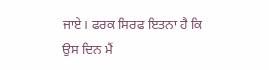ਜਾਏ। ਫਰਕ ਸਿਰਫ ਇਤਨਾ ਹੈ ਕਿ ਉਸ ਦਿਨ ਮੈਂ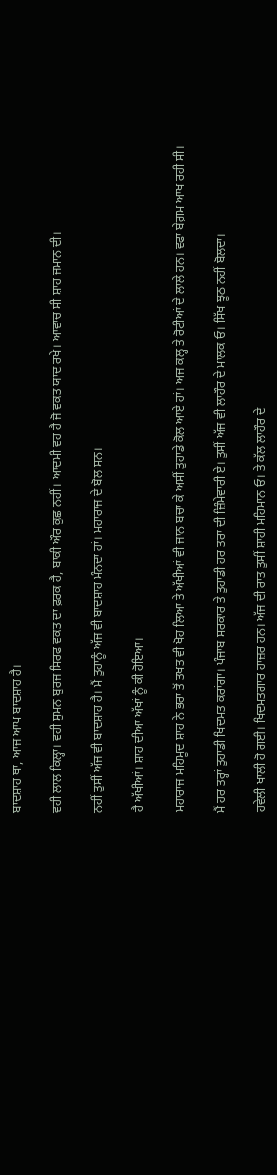ਬਾਦਸ਼ਾਹ ਥਾ, ਆਜ ਆਪ ਬਾਦਸ਼ਾਹ ਹੈ।

ਵਹੀ ਲਾਲ ਕਿਲ੍ਹਾ। ਵਹੀ ਸੁਮਨ ਬੁਰਜ ਸਿਰਫ ਵਕਤ ਦਾ ਫ਼ਰਕ ਹੈ, ਬਾਕੀ ਔਰ ਕੁਛ ਨਹੀਂ। ਆਦਮੀ ਵਹ ਹੈ ਜੋ ਵਕਤ ਯਾਦ ਰਖੇ। ਆਵਾਚ ਸੀ ਸ਼ਾਹ ਜਮਾਨ ਦੀ।

ਨਹੀਂ ਤੁਸੀਂ ਅੱਜ ਵੀ ਬਾਦਸ਼ਾਹ ਹੈ। ਮੈਂ ਤੁਹਾਨੂੰ ਅੱਜ ਵੀ ਬਾਦਸ਼ਾਹ ਮੰਨਦਾ ਹਾਂ। ਮਹਾਰਾਜ ਦੇ ਬੋਲ ਸਨ।

ਹੈ ਅੱਖੀਆਂ। ਸ਼ਾਹ ਦੀਆ ਅੱਖਾਂ ਨੂੰ ਕੀ ਹੋਇਆ।

ਮਹਾਰਾਜ ਮਹਿਮੂਦ ਸ਼ਾਹ ਨੇ ਭਰਾ ਤੋਂ ਤਖਤ ਵੀ ਖੋਹ ਲਿਆ ਤੇ ਅੱਖੀਆਂ ਵੀ ਜਾਨ ਬਚਾ ਕੇ ਅਸੀਂ ਤੁਹਾਡੇ ਕੋਲ ਆਏ ਹਾਂ। ਅਜ ਕਲ੍ਹ ਤੇ ਰੋਟੀਆਂ ਦੇ ਲਾਲੇ ਹਨ। ਵਫਾ ਬੇਗ਼ਮ ਆਖ ਰਹੀ ਸੀ।

ਮੈਂ ਹਰ ਤਰ੍ਹਾਂ ਤੁਹਾਡੀ ਖਿਦਮਤ ਕਰਾਂਗਾ। ਪੰਜਾਬ ਸਰਕਾਰ ਤੇ ਤੁਹਾਡੀ ਹਰ ਤਰਾ ਦੀ ਜ਼ਿੰਮੇਵਾਰੀ ਏ। ਤੁਸੀਂ ਅੱਜ ਵੀ ਲਾਹੌਰ ਦੇ ਮਾਲਕ ਓ। ਸਿੱਖ ਝੂਠ ਨਹੀਂ ਬੋਲਦਾ।

ਹਵੇਲੀ ਖਾਲੀ ਹੋ ਗਈ। ਖਿਦਮਤਗਾਰ ਹਾਜ਼ਰ ਹਨ। ਅੱਜ ਦੀ ਰਾਤ ਤੁਸੀਂ ਸ਼ਾਹੀ ਮਹਿਮਾਨ ਓ। ਤੇ ਕੱਲ ਲਾਹੌਰ ਦੇ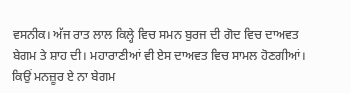ਵਸਨੀਕ। ਅੱਜ ਰਾਤ ਲਾਲ ਕਿਲ੍ਹੇ ਵਿਚ ਸਮਨ ਬੁਰਜ ਦੀ ਗੋਦ ਵਿਚ ਦਾਅਵਤ ਬੇਗਮ ਤੇ ਸ਼ਾਹ ਦੀ। ਮਹਾਰਾਣੀਆਂ ਵੀ ਏਸ ਦਾਅਵਤ ਵਿਚ ਸਾਮਲ ਹੋਣਗੀਆਂ। ਕਿਉਂ ਮਨਜ਼ੂਰ ਏ ਨਾ ਬੇਗਮ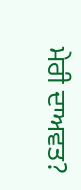ਮੇਰੀ ਦਾਅਵਤ?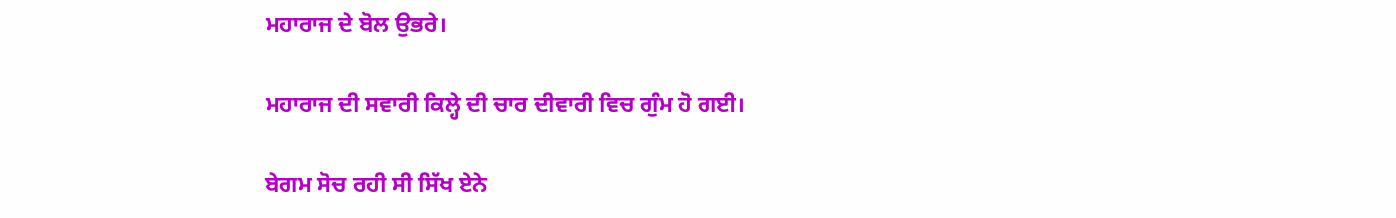ਮਹਾਰਾਜ ਦੇ ਬੋਲ ਉਭਰੇ।

ਮਹਾਰਾਜ ਦੀ ਸਵਾਰੀ ਕਿਲ੍ਹੇ ਦੀ ਚਾਰ ਦੀਵਾਰੀ ਵਿਚ ਗੁੰਮ ਹੋ ਗਈ।

ਬੇਗਮ ਸੋਚ ਰਹੀ ਸੀ ਸਿੱਖ ਏਨੇ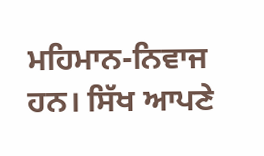ਮਹਿਮਾਨ-ਨਿਵਾਜ ਹਨ। ਸਿੱਖ ਆਪਣੇ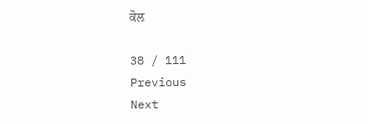ਕੋਲ

38 / 111
Previous
Next